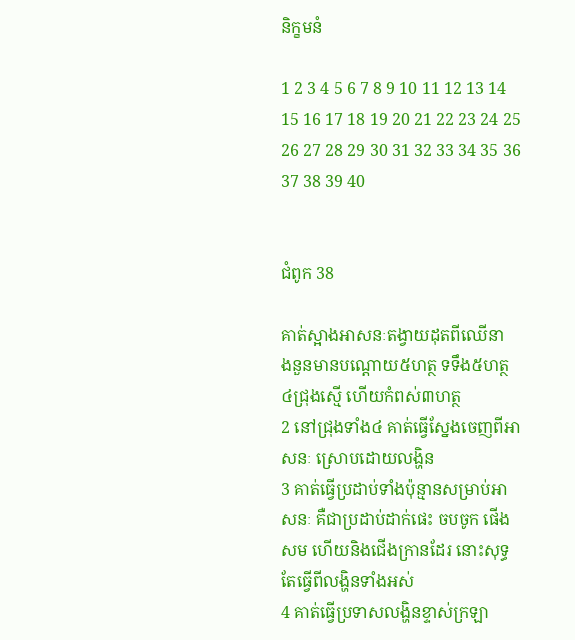និក្ខមនំ

1 2 3 4 5 6 7 8 9 10 11 12 13 14 15 16 17 18 19 20 21 22 23 24 25 26 27 28 29 30 31 32 33 34 35 36 37 38 39 40


ជំពូក 38

គាត់ស្អាងអាសនៈតង្វាយដុតពីឈើនាង‌នួនមានបណ្តោយ៥ហត្ថ ទទឹង៥ហត្ថ ៤ជ្រុងស្មើ ហើយកំពស់៣ហត្ថ
2 នៅជ្រុងទាំង៤ គាត់ធ្វើស្នែងចេញពីអាសនៈ ស្រោបដោយលង្ហិន
3 គាត់ធ្វើប្រដាប់ទាំងប៉ុន្មានសម្រាប់អាសនៈ គឺជាប្រដាប់ដាក់ផេះ ចប‌ចូក ផើង សម ហើយនិងជើង‌ក្រានដែរ នោះសុទ្ធតែធ្វើពីលង្ហិនទាំងអស់
4 គាត់ធ្វើប្រទាសលង្ហិនខ្ទាស់ក្រឡា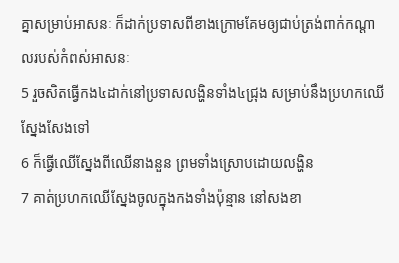គ្នាសម្រាប់អាសនៈ ក៏ដាក់ប្រទាសពីខាងក្រោមគែមឲ្យជាប់ត្រង់ពាក់កណ្តាលរបស់កំពស់អាសនៈ
5 រួចសិតធ្វើកង៤ដាក់នៅប្រទាសលង្ហិនទាំង៤ជ្រុង សម្រាប់នឹងប្រហកឈើស្នែងសែងទៅ
6 ក៏ធ្វើឈើស្នែងពីឈើនាង‌នួន ព្រមទាំងស្រោបដោយលង្ហិន
7 គាត់ប្រហកឈើស្នែងចូលក្នុងកងទាំងប៉ុន្មាន នៅសងខា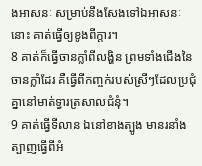ងអាសនៈ សម្រាប់នឹងសែងទៅឯអាសនៈនោះ គាត់ធ្វើឲ្យខូងពីក្តារ។
8 គាត់ក៏ធ្វើចានក្លាំពីលង្ហិន ព្រមទាំងជើងនៃចានក្លាំដែរ គឺធ្វើពីកញ្ចក់របស់ស្រីៗដែលប្រជុំគ្នានៅមាត់ទ្វារត្រសាលជំនុំ។
9 គាត់ធ្វើទីលាន ឯនៅខាងត្បូង មានរនាំងត្បាញធ្វើពីអំ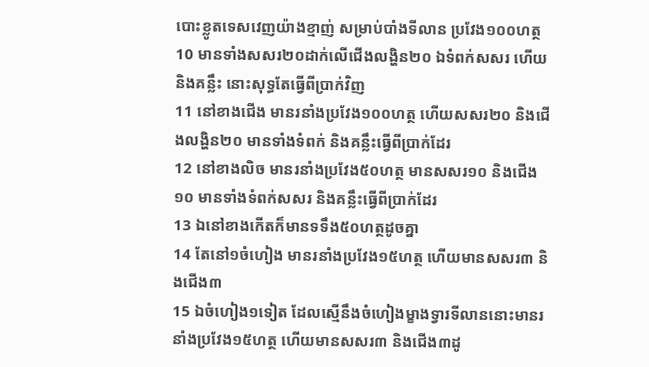បោះខ្លូត‌ទេសវេញយ៉ាងខ្មាញ់ សម្រាប់បាំងទីលាន ប្រវែង១០០ហត្ថ
10 មានទាំងសសរ២០ដាក់លើជើងលង្ហិន២០ ឯទំពក់សសរ ហើយនិងគន្លឹះ នោះសុទ្ធតែធ្វើពីប្រាក់វិញ
11 នៅខាងជើង មានរនាំងប្រវែង១០០ហត្ថ ហើយសសរ២០ និងជើងលង្ហិន២០ មានទាំងទំពក់ និងគន្លឹះធ្វើពីប្រាក់ដែរ
12 នៅខាងលិច មានរនាំងប្រវែង៥០ហត្ថ មានសសរ១០ និងជើង១០ មានទាំងទំពក់សសរ និងគន្លឹះធ្វើពីប្រាក់ដែរ
13 ឯនៅខាងកើតក៏មានទទឹង៥០ហត្ថដូចគ្នា
14 តែនៅ១ចំហៀង មានរនាំងប្រវែង១៥ហត្ថ ហើយមានសសរ៣ និងជើង៣
15 ឯចំហៀង១ទៀត ដែលស្មើនឹងចំហៀងម្ខាងទ្វារទីលាននោះមានរនាំងប្រវែង១៥ហត្ថ ហើយមានសសរ៣ និងជើង៣ដូ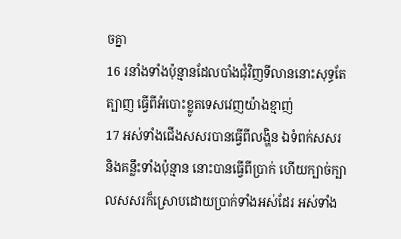ចគ្នា
16 រនាំងទាំងប៉ុន្មានដែលបាំងជុំវិញទីលាននោះសុទ្ធតែត្បាញ ធ្វើពីអំបោះខ្លូត‌ទេសវេញយ៉ាងខ្មាញ់
17 អស់ទាំងជើងសសរបានធ្វើពីលង្ហិន ឯទំពក់សសរ និងគន្លឹះទាំងប៉ុន្មាន នោះបានធ្វើពីប្រាក់ ហើយក្បាច់ក្បាលសសរក៏ស្រោបដោយប្រាក់ទាំងអស់ដែរ អស់ទាំង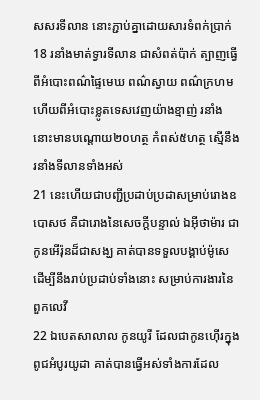សសរទីលាន នោះភ្ជាប់គ្នាដោយ‌សារទំពក់ប្រាក់
18 រនាំងមាត់ទ្វារទីលាន ជាសំពត់ប៉ាក់ ត្បាញធ្វើពីអំបោះពណ៌ផ្ទៃមេឃ ពណ៌ស្វាយ ពណ៌ក្រហម ហើយពីអំបោះខ្លូត‌ទេសវេញយ៉ាងខ្មាញ់ រនាំងនោះមានបណ្តោយ២០ហត្ថ កំពស់៥ហត្ថ ស្មើនឹងរនាំងទីលានទាំងអស់
21 នេះហើយជាបញ្ជីប្រដាប់‌ប្រដាសម្រាប់រោងឧបោសថ គឺជារោងនៃសេចក្ដីបន្ទាល់ ឯអ៊ីថាម៉ារ ជាកូនអើរ៉ុនដ៏ជាសង្ឃ គាត់បានទទួលបង្គាប់ម៉ូសេ ដើម្បីនឹងរាប់ប្រដាប់ទាំងនោះ សម្រាប់ការ‌ងារនៃពួកលេវី
22 ឯបេតសា‌លាល កូនយូរី ដែលជាកូនហ៊ើរក្នុងពូជអំបូរយូដា គាត់បានធ្វើអស់ទាំងការដែល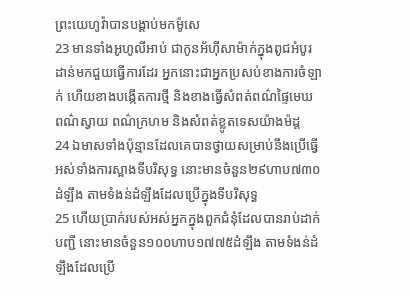ព្រះ‌យេហូវ៉ាបានបង្គាប់មកម៉ូសេ
23 មានទាំងអូហូ‌លីអាប់ ជាកូនអ័ហ៊ី‌សាម៉ាក់ក្នុងពូជអំបូរដាន់មកជួយធ្វើការដែរ អ្នកនោះជាអ្នកប្រសប់ខាងការចំឡាក់ ហើយខាងបង្កើតការថ្មី និងខាងធ្វើសំពត់ពណ៌ផ្ទៃមេឃ ពណ៌ស្វាយ ពណ៌ក្រហម និងសំពត់ខ្លូត‌ទេសយ៉ាងម៉ដ្ត
24 ឯមាសទាំងប៉ុន្មានដែលគេបានថ្វាយសម្រាប់នឹងប្រើធ្វើអស់ទាំងការស្អាងទីបរិសុទ្ធ នោះមានចំនួន២៩ហាប៧៣០ដំឡឹង តាមទំងន់ដំឡឹងដែលប្រើក្នុងទីបរិសុទ្ធ
25 ហើយប្រាក់របស់អស់អ្នកក្នុងពួកជំនុំដែលបានរាប់ដាក់បញ្ជី នោះមានចំនួន១០០ហាប១៧៧៥ដំឡឹង តាមទំងន់ដំឡឹងដែលប្រើ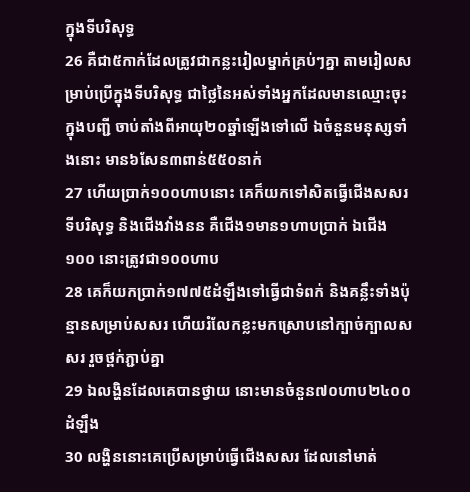ក្នុងទីបរិសុទ្ធ
26 គឺជា៥កាក់ដែលត្រូវជាកន្លះរៀលម្នាក់គ្រប់ៗគ្នា តាមរៀលសម្រាប់ប្រើក្នុងទីបរិសុទ្ធ ជាថ្លៃនៃអស់ទាំងអ្នកដែលមានឈ្មោះចុះក្នុងបញ្ជី ចាប់តាំងពីអាយុ២០ឆ្នាំឡើងទៅលើ ឯចំនួនមនុស្សទាំងនោះ មាន៦សែន៣ពាន់៥៥០នាក់
27 ហើយប្រាក់១០០ហាបនោះ គេក៏យកទៅសិតធ្វើជើងសសរទីបរិសុទ្ធ និងជើងវាំង‌នន គឺជើង១មាន១ហាបប្រាក់ ឯជើង១០០ នោះត្រូវជា១០០ហាប
28 គេក៏យកប្រាក់១៧៧៥ដំឡឹងទៅធ្វើជាទំពក់ និងគន្លឹះទាំងប៉ុន្មានសម្រាប់សសរ ហើយរំលែកខ្លះមកស្រោបនៅក្បាច់ក្បាលសសរ រួចថ្ពក់ភ្ជាប់គ្នា
29 ឯលង្ហិនដែលគេបានថ្វាយ នោះមានចំនួន៧០ហាប២៤០០ដំឡឹង
30 លង្ហិននោះគេប្រើសម្រាប់ធ្វើជើងសសរ ដែលនៅមាត់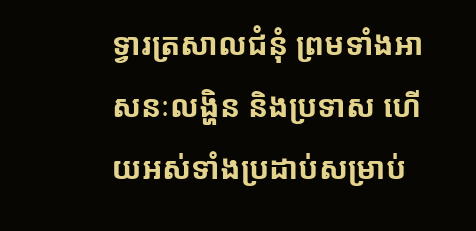ទ្វារត្រសាលជំនុំ ព្រមទាំងអាសនៈលង្ហិន និងប្រទាស ហើយអស់ទាំងប្រដាប់សម្រាប់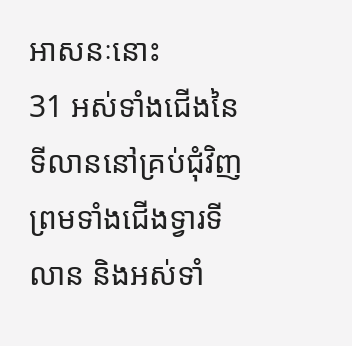អាសនៈនោះ
31 អស់ទាំងជើងនៃទីលាននៅគ្រប់ជុំវិញ ព្រមទាំងជើងទ្វារទីលាន និងអស់ទាំ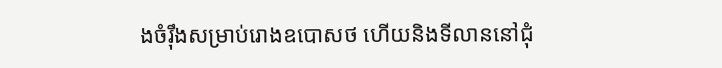ងចំរ៉ឹងសម្រាប់រោងឧបោសថ ហើយនិងទីលាននៅជុំ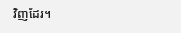វិញដែរ។